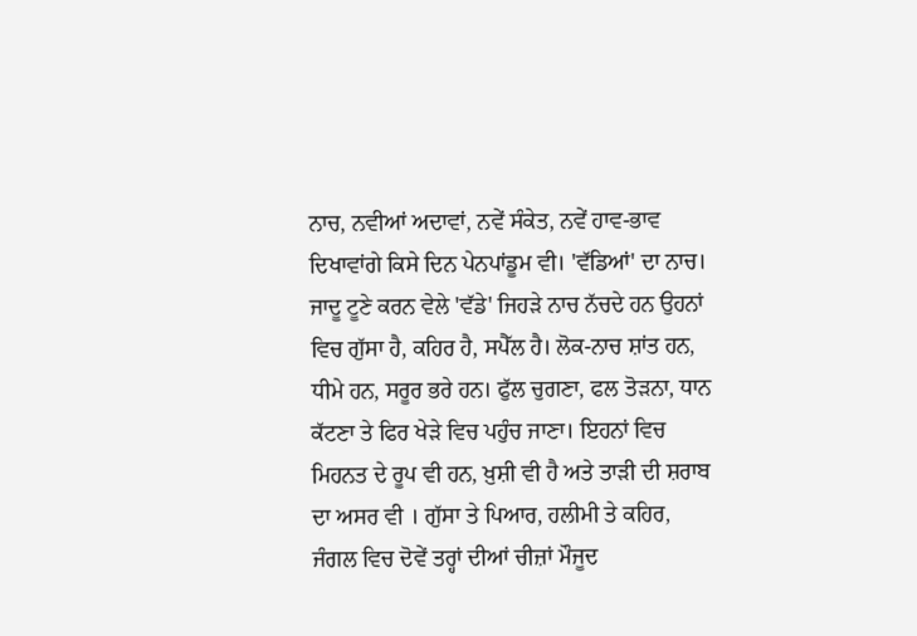ਨਾਚ, ਨਵੀਆਂ ਅਦਾਵਾਂ, ਨਵੇਂ ਸੰਕੇਤ, ਨਵੇਂ ਹਾਵ-ਭਾਵ ਦਿਖਾਵਾਂਗੇ ਕਿਸੇ ਦਿਨ ਪੇਨਪਾਂਡੂਮ ਵੀ। 'ਵੱਡਿਆਂ' ਦਾ ਨਾਚ। ਜਾਦੂ ਟੂਣੇ ਕਰਨ ਵੇਲੇ 'ਵੱਡੇ' ਜਿਹੜੇ ਨਾਚ ਨੱਚਦੇ ਹਨ ਉਹਨਾਂ ਵਿਚ ਗੁੱਸਾ ਹੈ, ਕਹਿਰ ਹੈ, ਸਪੈੱਲ ਹੈ। ਲੋਕ-ਨਾਚ ਸ਼ਾਂਤ ਹਨ, ਧੀਮੇ ਹਨ, ਸਰੂਰ ਭਰੇ ਹਨ। ਫੁੱਲ ਚੁਗਣਾ, ਫਲ ਤੋੜਨਾ, ਧਾਨ ਕੱਟਣਾ ਤੇ ਫਿਰ ਖੇੜੇ ਵਿਚ ਪਹੁੰਚ ਜਾਣਾ। ਇਹਨਾਂ ਵਿਚ ਮਿਹਨਤ ਦੇ ਰੂਪ ਵੀ ਹਨ, ਖ਼ੁਸ਼ੀ ਵੀ ਹੈ ਅਤੇ ਤਾੜੀ ਦੀ ਸ਼ਰਾਬ ਦਾ ਅਸਰ ਵੀ । ਗੁੱਸਾ ਤੇ ਪਿਆਰ, ਹਲੀਮੀ ਤੇ ਕਹਿਰ, ਜੰਗਲ ਵਿਚ ਦੋਵੇਂ ਤਰ੍ਹਾਂ ਦੀਆਂ ਚੀਜ਼ਾਂ ਮੌਜੂਦ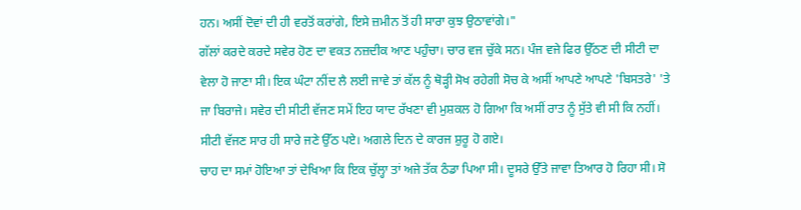ਹਨ। ਅਸੀਂ ਦੋਵਾਂ ਦੀ ਹੀ ਵਰਤੋਂ ਕਰਾਂਗੇ, ਇਸੇ ਜ਼ਮੀਨ ਤੋਂ ਹੀ ਸਾਰਾ ਕੁਝ ਉਠਾਵਾਂਗੇ।"
ਗੱਲਾਂ ਕਰਦੇ ਕਰਦੇ ਸਵੇਰ ਹੋਣ ਦਾ ਵਕਤ ਨਜ਼ਦੀਕ ਆਣ ਪਹੁੰਚਾ। ਚਾਰ ਵਜ ਚੁੱਕੇ ਸਨ। ਪੰਜ ਵਜੇ ਫਿਰ ਉੱਠਣ ਦੀ ਸੀਟੀ ਦਾ ਵੇਲਾ ਹੋ ਜਾਣਾ ਸੀ। ਇਕ ਘੰਟਾ ਨੀਂਦ ਲੈ ਲਈ ਜਾਵੇ ਤਾਂ ਕੱਲ ਨੂੰ ਥੋੜ੍ਹੀ ਸੋਖ ਰਹੇਗੀ ਸੋਚ ਕੇ ਅਸੀਂ ਆਪਣੇ ਆਪਣੇ 'ਬਿਸਤਰੇ' 'ਤੇ ਜਾ ਬਿਰਾਜੇ। ਸਵੇਰ ਦੀ ਸੀਟੀ ਵੱਜਣ ਸਮੇਂ ਇਹ ਯਾਦ ਰੱਖਣਾ ਵੀ ਮੁਸ਼ਕਲ ਹੋ ਗਿਆ ਕਿ ਅਸੀਂ ਰਾਤ ਨੂੰ ਸੁੱਤੇ ਵੀ ਸੀ ਕਿ ਨਹੀਂ। ਸੀਟੀ ਵੱਜਣ ਸਾਰ ਹੀ ਸਾਰੇ ਜਣੇ ਉੱਠ ਪਏ। ਅਗਲੇ ਦਿਨ ਦੇ ਕਾਰਜ ਸ਼ੁਰੂ ਹੋ ਗਏ।
ਚਾਹ ਦਾ ਸਮਾਂ ਹੋਇਆ ਤਾਂ ਦੇਖਿਆ ਕਿ ਇਕ ਚੁੱਲ੍ਹਾ ਤਾਂ ਅਜੇ ਤੱਕ ਠੰਡਾ ਪਿਆ ਸੀ। ਦੂਸਰੇ ਉੱਤੇ ਜਾਵਾ ਤਿਆਰ ਹੋ ਰਿਹਾ ਸੀ। ਸੋ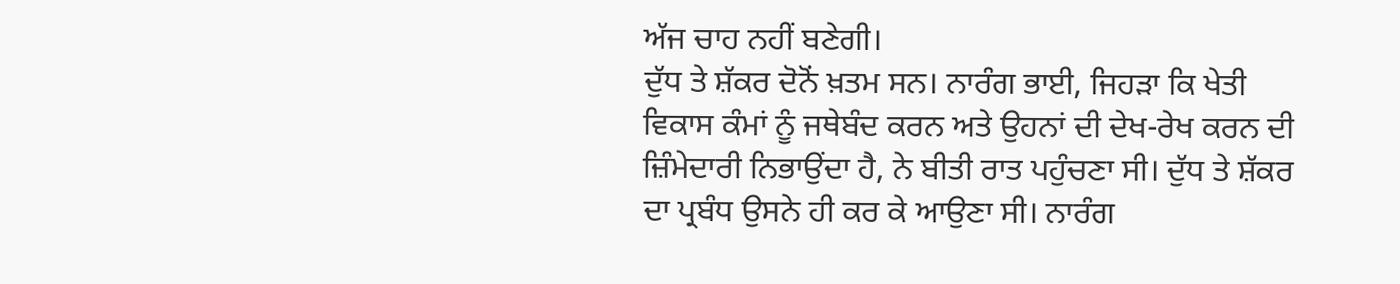ਅੱਜ ਚਾਹ ਨਹੀਂ ਬਣੇਗੀ।
ਦੁੱਧ ਤੇ ਸ਼ੱਕਰ ਦੋਨੋਂ ਖ਼ਤਮ ਸਨ। ਨਾਰੰਗ ਭਾਈ, ਜਿਹੜਾ ਕਿ ਖੇਤੀ ਵਿਕਾਸ ਕੰਮਾਂ ਨੂੰ ਜਥੇਬੰਦ ਕਰਨ ਅਤੇ ਉਹਨਾਂ ਦੀ ਦੇਖ-ਰੇਖ ਕਰਨ ਦੀ ਜ਼ਿੰਮੇਦਾਰੀ ਨਿਭਾਉਂਦਾ ਹੈ, ਨੇ ਬੀਤੀ ਰਾਤ ਪਹੁੰਚਣਾ ਸੀ। ਦੁੱਧ ਤੇ ਸ਼ੱਕਰ ਦਾ ਪ੍ਰਬੰਧ ਉਸਨੇ ਹੀ ਕਰ ਕੇ ਆਉਣਾ ਸੀ। ਨਾਰੰਗ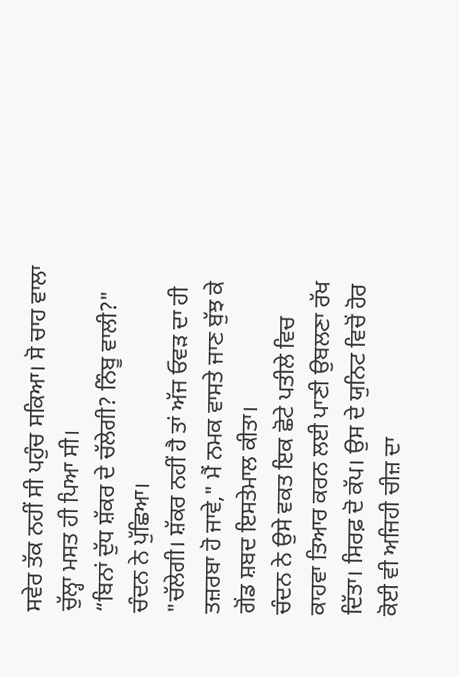ਸਵੇਰ ਤੱਕ ਨਹੀਂ ਸੀ ਪਹੁੰਚ ਸਕਿਆ। ਸੋ ਚਾਹ ਵਾਲਾ ਚੁੱਲ੍ਹਾ ਮਸਤ ਹੀ ਪਿਆ ਸੀ।
“ਬਿਨਾਂ ਦੁੱਧ ਸ਼ੱਕਰ ਦੇ ਚੱਲੇਗੀ? ਨਿੰਬੂ ਵਾਲੀ?" ਚੰਦਨ ਨੇ ਪੁੱਛਿਆ।
"ਚੱਲੇਗੀ। ਸ਼ੱਕਰ ਨਹੀਂ ਹੈ ਤਾਂ ਅੱਜ ਓਵੜ ਦਾ ਹੀ ਤਜ਼ਰਬਾ ਹੋ ਜਾਵੇ," ਮੈਂ ਨਮਕ ਵਾਸਤੇ ਜਾਣ ਬੁੱਝ ਕੇ ਗੋਂਡ ਸ਼ਬਦ ਇਸਤੇਮਾਲ ਕੀਤਾ।
ਚੰਦਨ ਨੇ ਉਸੇ ਵਕਤ ਇਕ ਛੋਟੇ ਪਤੀਲੇ ਵਿਚ ਕਾਹਵਾ ਤਿਆਰ ਕਰਨ ਲਈ ਪਾਣੀ ਉਬਲਣਾ ਰੱਖ ਦਿੱਤਾ। ਸਿਰਫ਼ ਦੋ ਕੱਪ। ਉਸ ਦੇ ਯੁਨਿਟ ਵਿਚੋਂ ਹੋਰ ਕੋਈ ਵੀ ਅਜਿਹੀ ਚੀਜ਼ ਦਾ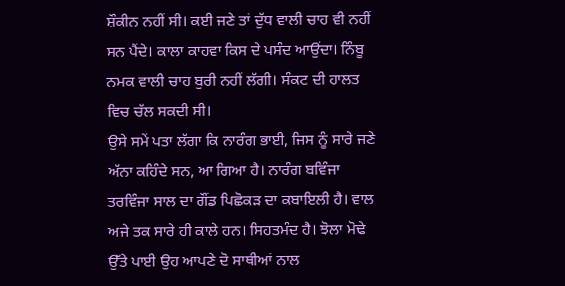ਸ਼ੌਕੀਨ ਨਹੀਂ ਸੀ। ਕਈ ਜਣੇ ਤਾਂ ਦੁੱਧ ਵਾਲੀ ਚਾਹ ਵੀ ਨਹੀਂ ਸਨ ਪੈਂਦੇ। ਕਾਲਾ ਕਾਹਵਾ ਕਿਸ ਦੇ ਪਸੰਦ ਆਉਂਦਾ। ਨਿੰਬੂ ਨਮਕ ਵਾਲੀ ਚਾਹ ਬੁਰੀ ਨਹੀਂ ਲੱਗੀ। ਸੰਕਟ ਦੀ ਹਾਲਤ ਵਿਚ ਚੱਲ ਸਕਦੀ ਸੀ।
ਉਸੇ ਸਮੇਂ ਪਤਾ ਲੱਗਾ ਕਿ ਨਾਰੰਗ ਭਾਈ, ਜਿਸ ਨੂੰ ਸਾਰੇ ਜਣੇ ਅੱਨਾ ਕਹਿੰਦੇ ਸਨ, ਆ ਗਿਆ ਹੈ। ਨਾਰੰਗ ਬਵਿੰਜਾ ਤਰਵਿੰਜਾ ਸਾਲ ਦਾ ਗੌਂਡ ਪਿਛੋਕੜ ਦਾ ਕਬਾਇਲੀ ਹੈ। ਵਾਲ ਅਜੇ ਤਕ ਸਾਰੇ ਹੀ ਕਾਲੇ ਹਨ। ਸਿਹਤਮੰਦ ਹੈ। ਝੋਲਾ ਮੋਢੇ ਉੱਤੇ ਪਾਈ ਉਹ ਆਪਣੇ ਦੋ ਸਾਥੀਆਂ ਨਾਲ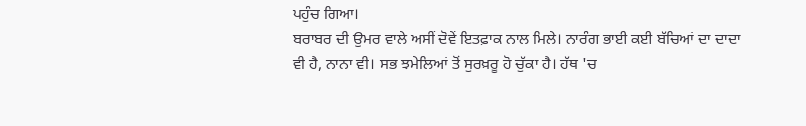ਪਹੁੰਚ ਗਿਆ।
ਬਰਾਬਰ ਦੀ ਉਮਰ ਵਾਲੇ ਅਸੀਂ ਦੋਵੇਂ ਇਤਫ਼ਾਕ ਨਾਲ ਮਿਲੇ। ਨਾਰੰਗ ਭਾਈ ਕਈ ਬੱਚਿਆਂ ਦਾ ਦਾਦਾ ਵੀ ਹੈ, ਨਾਨਾ ਵੀ। ਸਭ ਝਮੇਲਿਆਂ ਤੋਂ ਸੁਰਖ਼ਰੂ ਹੋ ਚੁੱਕਾ ਹੈ। ਹੱਥ 'ਚ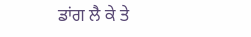ਡਾਂਗ ਲੈ ਕੇ ਤੇ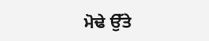ਮੋਢੇ ਉੱਤੇ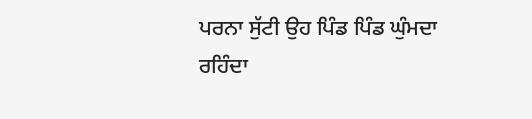ਪਰਨਾ ਸੁੱਟੀ ਉਹ ਪਿੰਡ ਪਿੰਡ ਘੁੰਮਦਾ ਰਹਿੰਦਾ